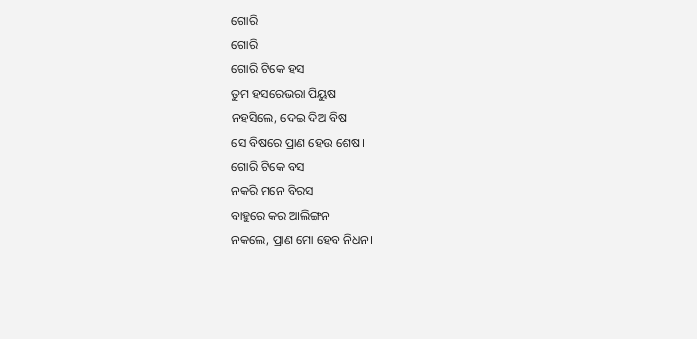ଗୋରି
ଗୋରି
ଗୋରି ଟିକେ ହସ
ତୁମ ହସରେଭରା ପିୟୁଷ
ନହସିଲେ, ଦେଇ ଦିଅ ବିଷ
ସେ ବିଷରେ ପ୍ରାଣ ହେଉ ଶେଷ।
ଗୋରି ଟିକେ ବସ
ନକରି ମନେ ବିରସ
ବାହୁରେ କର ଆଲିଙ୍ଗନ
ନକଲେ, ପ୍ରାଣ ମୋ ହେବ ନିଧନ।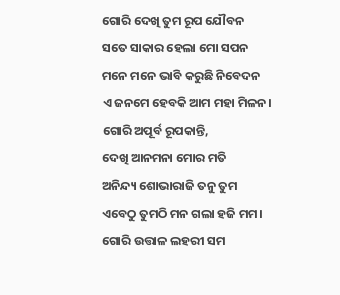ଗୋରି ଦେଖି ତୁମ ରୂପ ଯୌବନ
ସତେ ସାକାର ହେଲା ମୋ ସପନ
ମନେ ମନେ ଭାବି କରୁଛି ନିବେଦନ
ଏ ଜନମେ ହେବକି ଆମ ମହା ମିଳନ।
ଗୋରି ଅପୂର୍ବ ରୂପକାନ୍ତି,
ଦେଖି ଆନମନା ମୋର ମତି
ଅନିନ୍ଦ୍ୟ ଶୋଭାରାଜି ତନୁ ତୁମ
ଏବେଠୁ ତୁମଠି ମନ ଗଲା ହଜି ମମ।
ଗୋରି ଉତ୍ତାଳ ଲହରୀ ସମ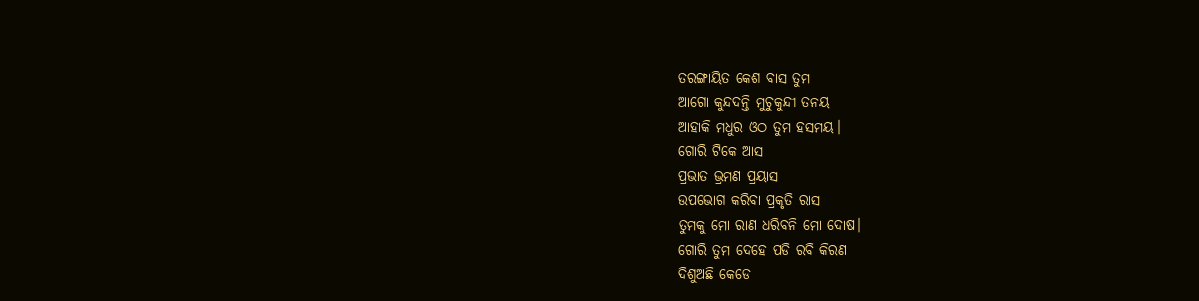ତରଙ୍ଗାୟିତ କେଶ ବାସ ତୁମ
ଆଗୋ କୁନ୍ଦଦନ୍ତି ମୁଚୁକୁନ୍ଦୀ ତନୟ
ଆହାକି ମଧୁର ଓଠ ତୁମ ହସମୟ।
ଗୋରି ଟିକେ ଆସ
ପ୍ରଭାତ ଭ୍ରମଣ ପ୍ରୟାସ
ଉପଭୋଗ କରିବା ପ୍ରକୃତି ରାସ
ତୁମକୁ ମୋ ରାଣ ଧରିବନି ମୋ ଦୋଷ।
ଗୋରି ତୁମ ଦେହେ ପଡି ରବି କିରଣ
ଦିଶୁଅଛି କେଡେ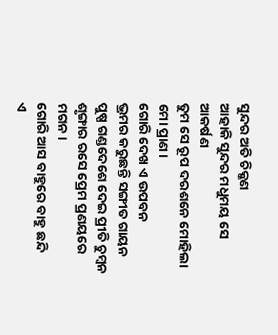ସୁନ୍ଦର ଅତି ଚିକ୍କଣ
ଆହାକି ସୁନ୍ଦର ମଧୁମୟ ସେ ଆକର୍ଷଣ
ତୁମ ସେ ରୂପ ଦରଶନେ ମୋହିଲା ମୋ ପ୍ରାଣ।
ଗୋରି ଦେଖ ଏ ଉପବନ
ଭ୍ରମର କରୁଛନ୍ତି ସଙ୍ଗୀତ ଗାୟନ
ପୁଷ୍ପ ଗଣ୍ଡଦେଶେ ଦେଇ ପ୍ରୀତି ଚୁମ୍ବନ
ଶୃଙ୍ଗାର ରସେ ପ୍ରେମ ପ୍ରଣୟରେ ମଗନ।
ଗୋରି ଆସ ବାହୁରେ ବାହୁ ଛନ୍ଦି
ଏ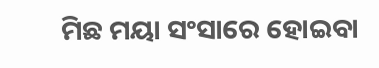ମିଛ ମୟା ସଂସାରେ ହୋଇବା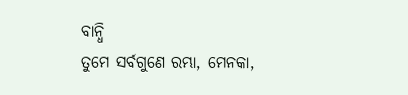ବାନ୍ଧି
ତୁମେ ସର୍ବଗୁଣେ ରମ୍ଭା, ମେନକା,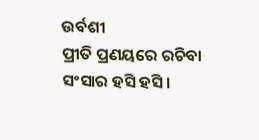ଉର୍ବଶୀ
ପ୍ରୀତି ପ୍ରଣୟରେ ରଚିବା ସଂସାର ହସି ହସି।